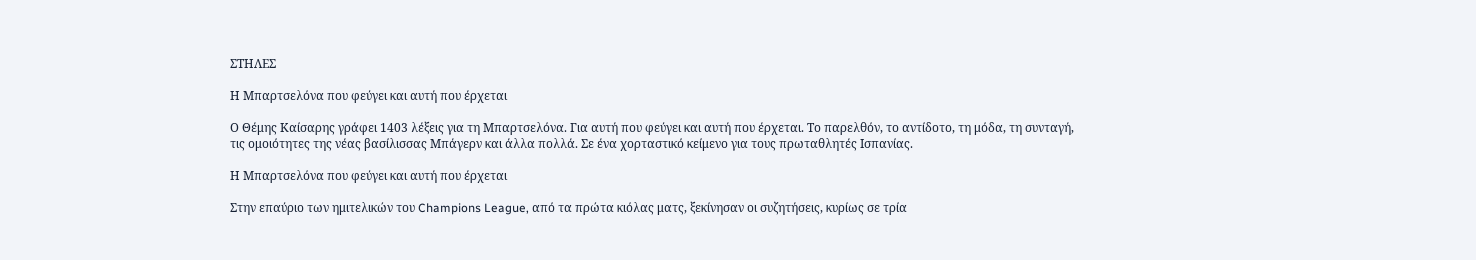ΣΤΗΛΕΣ

Η Μπαρτσελόνα που φεύγει και αυτή που έρχεται

Ο Θέμης Καίσαρης γράφει 1403 λέξεις για τη Μπαρτσελόνα. Για αυτή που φεύγει και αυτή που έρχεται. Το παρελθόν, το αντίδοτο, τη μόδα, τη συνταγή, τις ομοιότητες της νέας βασίλισσας Μπάγερν και άλλα πολλά. Σε ένα χορταστικό κείμενο για τους πρωταθλητές Ισπανίας.

Η Μπαρτσελόνα που φεύγει και αυτή που έρχεται

Στην επαύριο των ημιτελικών του Champions League, από τα πρώτα κιόλας ματς, ξεκίνησαν οι συζητήσεις, κυρίως σε τρία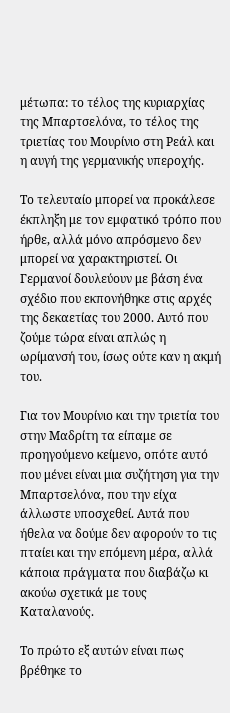μέτωπα: το τέλος της κυριαρχίας της Μπαρτσελόνα, το τέλος της τριετίας του Μουρίνιο στη Ρεάλ και η αυγή της γερμανικής υπεροχής.

Το τελευταίο μπορεί να προκάλεσε έκπληξη με τον εμφατικό τρόπο που ήρθε, αλλά μόνο απρόσμενο δεν μπορεί να χαρακτηριστεί. Οι Γερμανοί δουλεύουν με βάση ένα σχέδιο που εκπονήθηκε στις αρχές της δεκαετίας του 2000. Αυτό που ζούμε τώρα είναι απλώς η ωρίμανσή του, ίσως ούτε καν η ακμή του.

Για τον Μουρίνιο και την τριετία του στην Μαδρίτη τα είπαμε σε προηγούμενο κείμενο, οπότε αυτό που μένει είναι μια συζήτηση για την Μπαρτσελόνα, που την είχα άλλωστε υποσχεθεί. Αυτά που ήθελα να δούμε δεν αφορούν το τις πταίει και την επόμενη μέρα, αλλά κάποια πράγματα που διαβάζω κι ακούω σχετικά με τους Καταλανούς.

Το πρώτο εξ αυτών είναι πως βρέθηκε το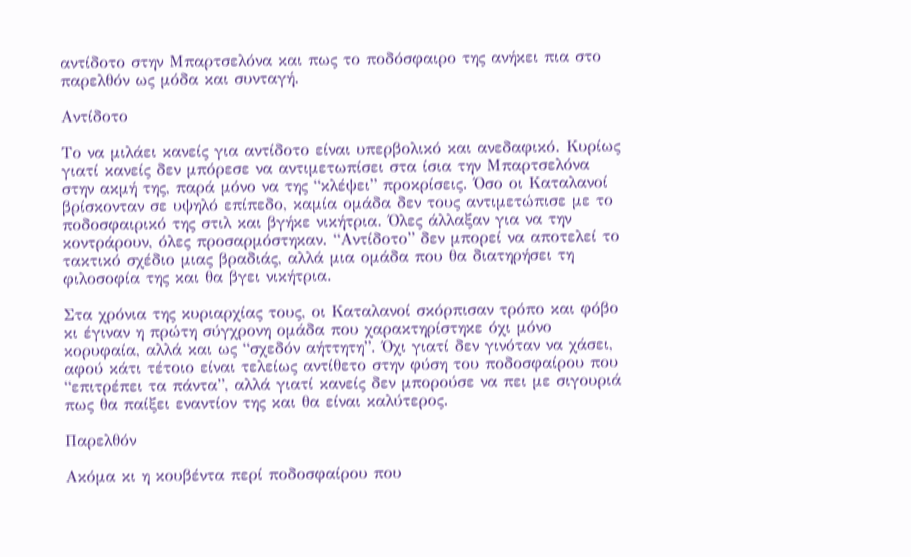αντίδοτο στην Μπαρτσελόνα και πως το ποδόσφαιρο της ανήκει πια στο παρελθόν ως μόδα και συνταγή.

Αντίδοτο

Το να μιλάει κανείς για αντίδοτο είναι υπερβολικό και ανεδαφικό. Κυρίως γιατί κανείς δεν μπόρεσε να αντιμετωπίσει στα ίσια την Μπαρτσελόνα στην ακμή της, παρά μόνο να της “κλέψει” προκρίσεις. Όσο οι Καταλανοί βρίσκονταν σε υψηλό επίπεδο, καμία ομάδα δεν τους αντιμετώπισε με το ποδοσφαιρικό της στιλ και βγήκε νικήτρια. Όλες άλλαξαν για να την κοντράρουν, όλες προσαρμόστηκαν. “Αντίδοτο” δεν μπορεί να αποτελεί το τακτικό σχέδιο μιας βραδιάς, αλλά μια ομάδα που θα διατηρήσει τη φιλοσοφία της και θα βγει νικήτρια.

Στα χρόνια της κυριαρχίας τους, οι Καταλανοί σκόρπισαν τρόπο και φόβο κι έγιναν η πρώτη σύγχρονη ομάδα που χαρακτηρίστηκε όχι μόνο κορυφαία, αλλά και ως “σχεδόν αήττητη”. Όχι γιατί δεν γινόταν να χάσει, αφού κάτι τέτοιο είναι τελείως αντίθετο στην φύση του ποδοσφαίρου που “επιτρέπει τα πάντα”, αλλά γιατί κανείς δεν μπορούσε να πει με σιγουριά πως θα παίξει εναντίον της και θα είναι καλύτερος.

Παρελθόν

Ακόμα κι η κουβέντα περί ποδοσφαίρου που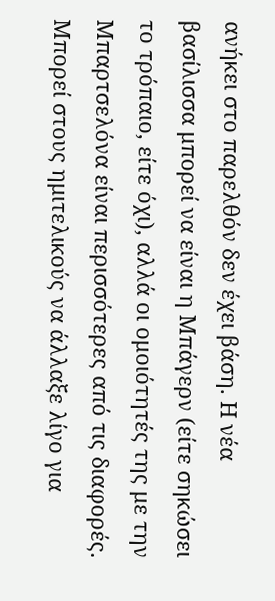ανήκει στο παρελθόν δεν έχει βάση. Η νέα βασίλισσα μπορεί να είναι η Μπάγερν (είτε σηκώσει το τρόπαιο, είτε όχι), αλλά οι ομοιότητές της με την Μπαρτσελόνα είναι περισσότερες από τις διαφορές. Μπορεί στους ημιτελικούς να άλλαξε λίγο για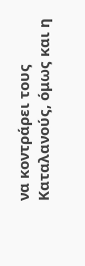να κοντράρει τους Καταλανούς, όμως και η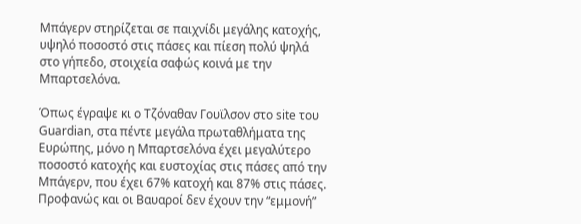Μπάγερν στηρίζεται σε παιχνίδι μεγάλης κατοχής, υψηλό ποσοστό στις πάσες και πίεση πολύ ψηλά στο γήπεδο, στοιχεία σαφώς κοινά με την Μπαρτσελόνα.

Όπως έγραψε κι ο Τζόναθαν Γουϊλσον στο site του Guardian, στα πέντε μεγάλα πρωταθλήματα της Ευρώπης, μόνο η Μπαρτσελόνα έχει μεγαλύτερο ποσοστό κατοχής και ευστοχίας στις πάσες από την Μπάγερν, που έχει 67% κατοχή και 87% στις πάσες. Προφανώς και οι Βαυαροί δεν έχουν την “εμμονή”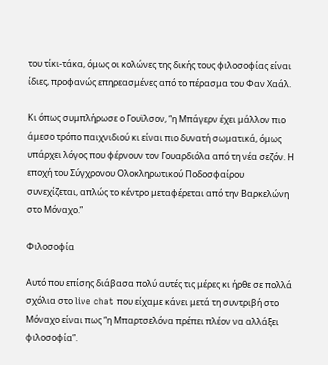του τίκι-τάκα, όμως οι κολώνες της δικής τους φιλοσοφίας είναι ίδιες, προφανώς επηρεασμένες από το πέρασμα του Φαν Χαάλ.

Κι όπως συμπλήρωσε ο Γουϊλσον, “η Μπάγερν έχει μάλλον πιο άμεσο τρόπο παιχνιδιού κι είναι πιο δυνατή σωματικά, όμως υπάρχει λόγος που φέρνουν τον Γουαρδιόλα από τη νέα σεζόν. Η εποχή του Σύγχρονου Ολοκληρωτικού Ποδοσφαίρου συνεχίζεται, απλώς το κέντρο μεταφέρεται από την Βαρκελώνη στο Μόναχο.”

Φιλοσοφία

Αυτό που επίσης διάβασα πολύ αυτές τις μέρες κι ήρθε σε πολλά σχόλια στο live chat που είχαμε κάνει μετά τη συντριβή στο Μόναχο είναι πως “η Μπαρτσελόνα πρέπει πλέον να αλλάξει φιλοσοφία”.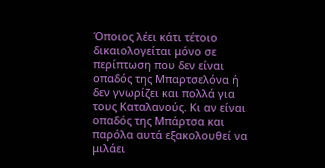Όποιος λέει κάτι τέτοιο δικαιολογείται μόνο σε περίπτωση που δεν είναι οπαδός της Μπαρτσελόνα ή δεν γνωρίζει και πολλά για τους Καταλανούς. Κι αν είναι οπαδός της Μπάρτσα και παρόλα αυτά εξακολουθεί να μιλάει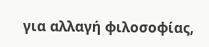για αλλαγή φιλοσοφίας,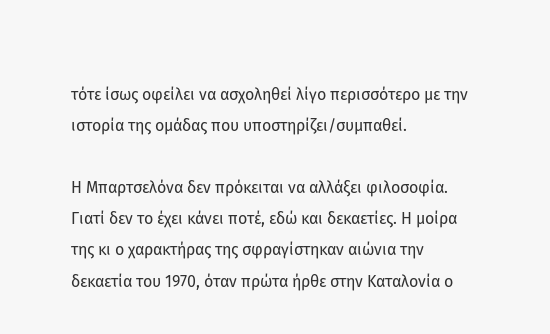τότε ίσως οφείλει να ασχοληθεί λίγο περισσότερο με την ιστορία της ομάδας που υποστηρίζει/συμπαθεί.

Η Μπαρτσελόνα δεν πρόκειται να αλλάξει φιλοσοφία. Γιατί δεν το έχει κάνει ποτέ, εδώ και δεκαετίες. Η μοίρα της κι ο χαρακτήρας της σφραγίστηκαν αιώνια την δεκαετία του 1970, όταν πρώτα ήρθε στην Καταλονία ο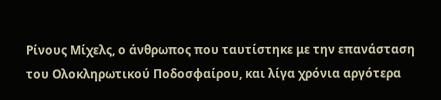Ρίνους Μίχελς, ο άνθρωπος που ταυτίστηκε με την επανάσταση του Ολοκληρωτικού Ποδοσφαίρου, και λίγα χρόνια αργότερα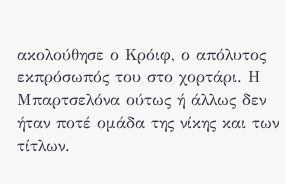ακολούθησε ο Κρόιφ, ο απόλυτος εκπρόσωπός του στο χορτάρι. Η Μπαρτσελόνα ούτως ή άλλως δεν ήταν ποτέ ομάδα της νίκης και των τίτλων.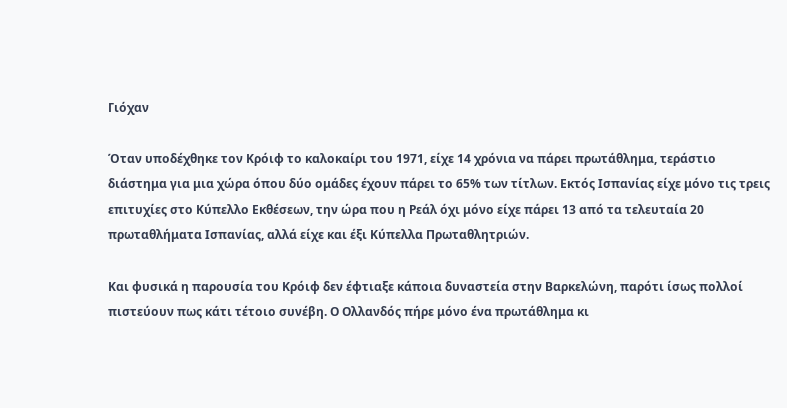Γιόχαν

Όταν υποδέχθηκε τον Κρόιφ το καλοκαίρι του 1971, είχε 14 χρόνια να πάρει πρωτάθλημα, τεράστιο διάστημα για μια χώρα όπου δύο ομάδες έχουν πάρει το 65% των τίτλων. Εκτός Ισπανίας είχε μόνο τις τρεις επιτυχίες στο Κύπελλο Εκθέσεων, την ώρα που η Ρεάλ όχι μόνο είχε πάρει 13 από τα τελευταία 20 πρωταθλήματα Ισπανίας, αλλά είχε και έξι Κύπελλα Πρωταθλητριών.

Και φυσικά η παρουσία του Κρόιφ δεν έφτιαξε κάποια δυναστεία στην Βαρκελώνη, παρότι ίσως πολλοί πιστεύουν πως κάτι τέτοιο συνέβη. Ο Ολλανδός πήρε μόνο ένα πρωτάθλημα κι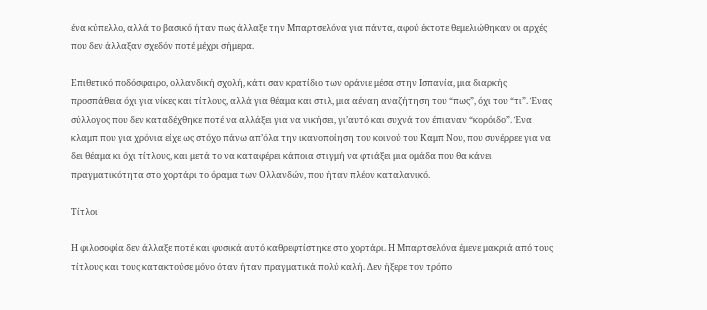ένα κύπελλο, αλλά το βασικό ήταν πως άλλαξε την Μπαρτσελόνα για πάντα, αφού έκτοτε θεμελιώθηκαν οι αρχές που δεν άλλαξαν σχεδόν ποτέ μέχρι σήμερα.

Επιθετικό ποδόσφαιρο, ολλανδική σχολή, κάτι σαν κρατίδιο των οράνιε μέσα στην Ισπανία, μια διαρκής προσπάθεια όχι για νίκες και τίτλους, αλλά για θέαμα και στιλ, μια αέναη αναζήτηση του “πως”, όχι του “τι”. Ένας σύλλογος που δεν καταδέχθηκε ποτέ να αλλάξει για να νικήσει, γι’αυτό και συχνά τον έπιαναν “κορόιδο”. Ένα κλαμπ που για χρόνια είχε ως στόχο πάνω απ’όλα την ικανοποίηση του κοινού του Καμπ Νου, που συνέρρεε για να δει θέαμα κι όχι τίτλους, και μετά το να καταφέρει κάποια στιγμή να φτιάξει μια ομάδα που θα κάνει πραγματικότητα στο χορτάρι το όραμα των Ολλανδών, που ήταν πλέον καταλανικό.

Τίτλοι

Η φιλοσοφία δεν άλλαξε ποτέ και φυσικά αυτό καθρεφτίστηκε στο χορτάρι. Η Μπαρτσελόνα έμενε μακριά από τους τίτλους και τους κατακτούσε μόνο όταν ήταν πραγματικά πολύ καλή. Δεν ήξερε τον τρόπο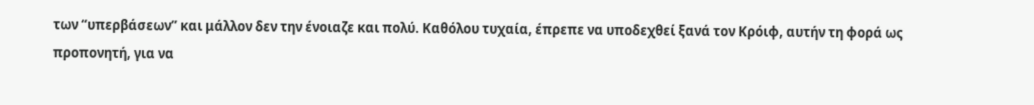των “υπερβάσεων” και μάλλον δεν την ένοιαζε και πολύ. Καθόλου τυχαία, έπρεπε να υποδεχθεί ξανά τον Κρόιφ, αυτήν τη φορά ως προπονητή, για να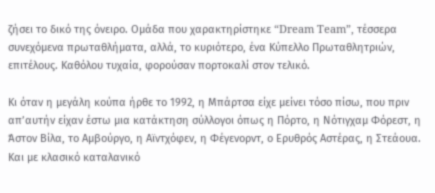ζήσει το δικό της όνειρο. Ομάδα που χαρακτηρίστηκε “Dream Team”, τέσσερα συνεχόμενα πρωταθλήματα, αλλά, το κυριότερο, ένα Κύπελλο Πρωταθλητριών, επιτέλους. Καθόλου τυχαία, φορούσαν πορτοκαλί στον τελικό.

Κι όταν η μεγάλη κούπα ήρθε το 1992, η Μπάρτσα είχε μείνει τόσο πίσω, που πριν απ’αυτήν είχαν έστω μια κατάκτηση σύλλογοι όπως η Πόρτο, η Νότιγχαμ Φόρεστ, η Άστον Βίλα, το Αμβούργο, η Αϊντχόφεν, η Φέγενορντ, ο Ερυθρός Αστέρας, η Στεάουα. Και με κλασικό καταλανικό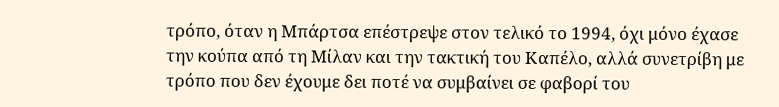τρόπο, όταν η Μπάρτσα επέστρεψε στον τελικό το 1994, όχι μόνο έχασε την κούπα από τη Μίλαν και την τακτική του Καπέλο, αλλά συνετρίβη με τρόπο που δεν έχουμε δει ποτέ να συμβαίνει σε φαβορί του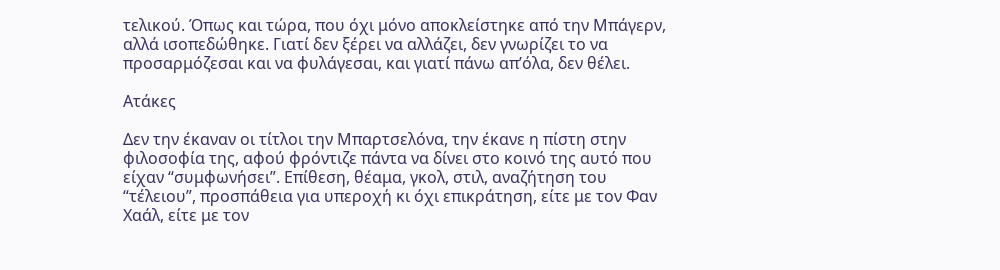τελικού. Όπως και τώρα, που όχι μόνο αποκλείστηκε από την Μπάγερν, αλλά ισοπεδώθηκε. Γιατί δεν ξέρει να αλλάζει, δεν γνωρίζει το να προσαρμόζεσαι και να φυλάγεσαι, και γιατί πάνω απ’όλα, δεν θέλει.

Ατάκες

Δεν την έκαναν οι τίτλοι την Μπαρτσελόνα, την έκανε η πίστη στην φιλοσοφία της, αφού φρόντιζε πάντα να δίνει στο κοινό της αυτό που είχαν “συμφωνήσει”. Επίθεση, θέαμα, γκολ, στιλ, αναζήτηση του “τέλειου”, προσπάθεια για υπεροχή κι όχι επικράτηση, είτε με τον Φαν Χαάλ, είτε με τον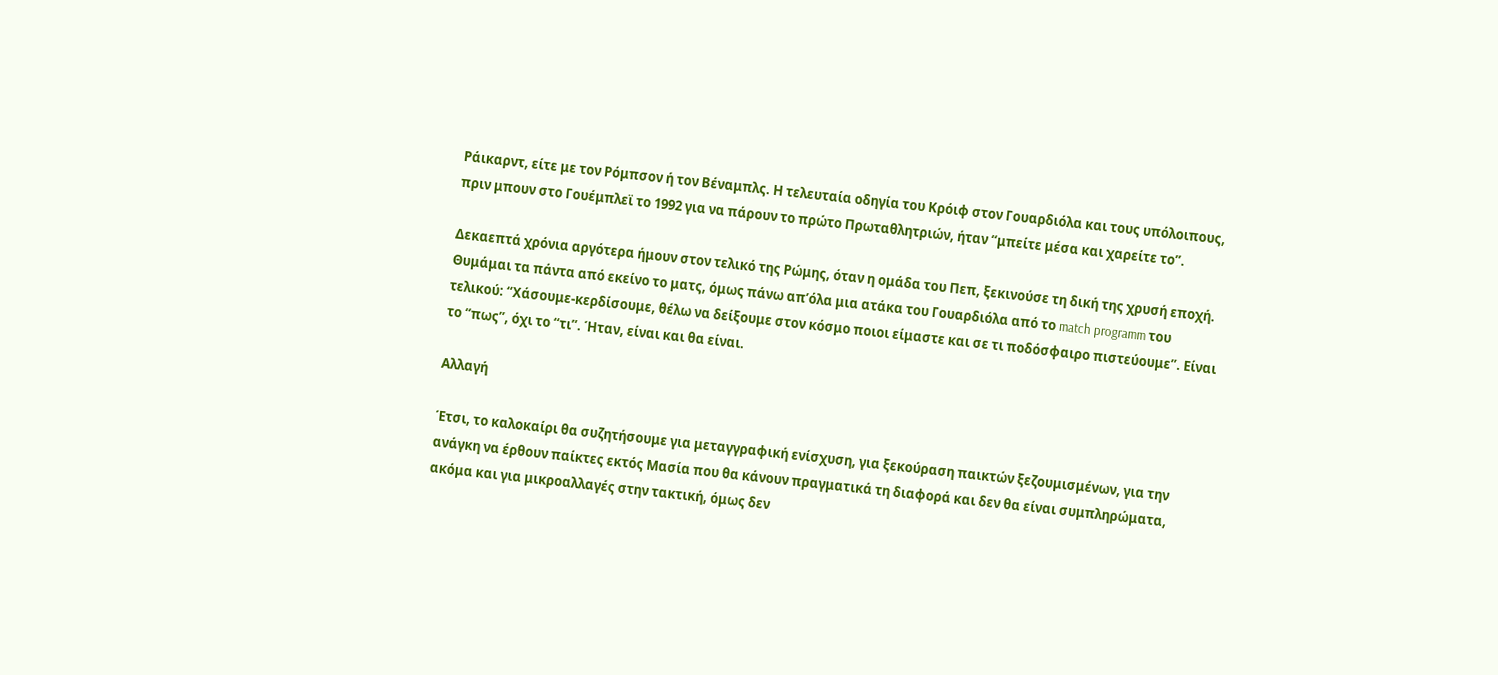Ράικαρντ, είτε με τον Ρόμπσον ή τον Βέναμπλς. Η τελευταία οδηγία του Κρόιφ στον Γουαρδιόλα και τους υπόλοιπους, πριν μπουν στο Γουέμπλεϊ το 1992 για να πάρουν το πρώτο Πρωταθλητριών, ήταν “μπείτε μέσα και χαρείτε το”.

Δεκαεπτά χρόνια αργότερα ήμουν στον τελικό της Ρώμης, όταν η ομάδα του Πεπ, ξεκινούσε τη δική της χρυσή εποχή. Θυμάμαι τα πάντα από εκείνο το ματς, όμως πάνω απ’όλα μια ατάκα του Γουαρδιόλα από το match programm του τελικού: “Χάσουμε-κερδίσουμε, θέλω να δείξουμε στον κόσμο ποιοι είμαστε και σε τι ποδόσφαιρο πιστεύουμε”. Είναι το “πως”, όχι το “τι”. Ήταν, είναι και θα είναι.

Αλλαγή

Έτσι, το καλοκαίρι θα συζητήσουμε για μεταγγραφική ενίσχυση, για ξεκούραση παικτών ξεζουμισμένων, για την ανάγκη να έρθουν παίκτες εκτός Μασία που θα κάνουν πραγματικά τη διαφορά και δεν θα είναι συμπληρώματα, ακόμα και για μικροαλλαγές στην τακτική, όμως δεν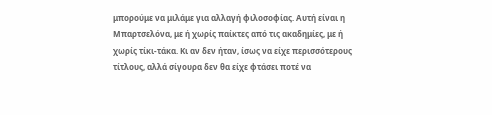μπορούμε να μιλάμε για αλλαγή φιλοσοφίας. Αυτή είναι η Μπαρτσελόνα, με ή χωρίς παίκτες από τις ακαδημίες, με ή χωρίς τίκι-τάκα. Κι αν δεν ήταν, ίσως να είχε περισσότερους τίτλους, αλλά σίγουρα δεν θα είχε φτάσει ποτέ να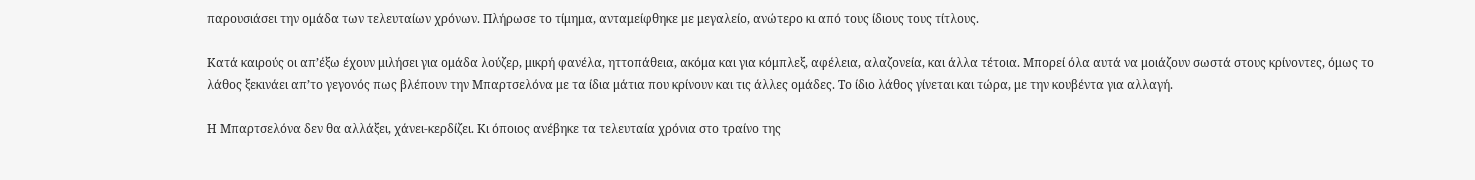παρουσιάσει την ομάδα των τελευταίων χρόνων. Πλήρωσε το τίμημα, ανταμείφθηκε με μεγαλείο, ανώτερο κι από τους ίδιους τους τίτλους.

Κατά καιρούς οι απ’έξω έχουν μιλήσει για ομάδα λούζερ, μικρή φανέλα, ηττοπάθεια, ακόμα και για κόμπλεξ, αφέλεια, αλαζονεία, και άλλα τέτοια. Μπορεί όλα αυτά να μοιάζουν σωστά στους κρίνοντες, όμως το λάθος ξεκινάει απ’το γεγονός πως βλέπουν την Μπαρτσελόνα με τα ίδια μάτια που κρίνουν και τις άλλες ομάδες. Το ίδιο λάθος γίνεται και τώρα, με την κουβέντα για αλλαγή.

Η Μπαρτσελόνα δεν θα αλλάξει, χάνει-κερδίζει. Κι όποιος ανέβηκε τα τελευταία χρόνια στο τραίνο της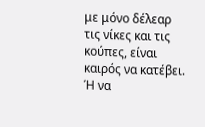με μόνο δέλεαρ τις νίκες και τις κούπες, είναι καιρός να κατέβει. Ή να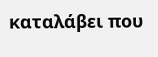καταλάβει που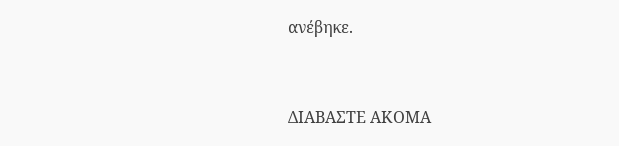ανέβηκε.


ΔΙΑΒΑΣΤΕ ΑΚΟΜΑ